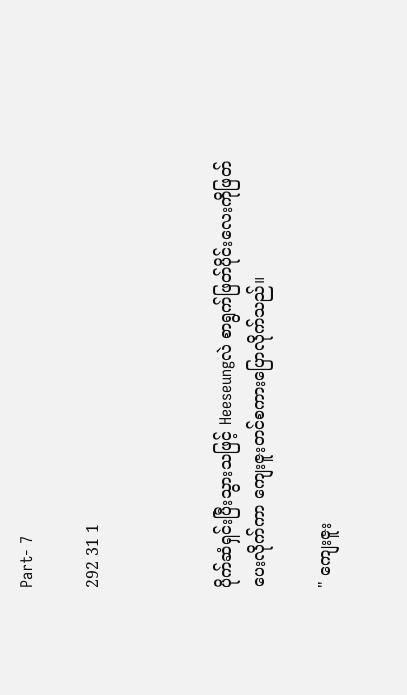Part- 7

292 31 1



ပိုက်ဆံရှင်းပြီးသွားသဖြင့် Heeseungလဲ စာရွက်ဖြတ်ပိုင်းလေးကိုဖြတ်ပေးလိုက်ကာ ကျေးဇူးတင်စကားပြောလိုက်သည်။

" ကျေးဇူး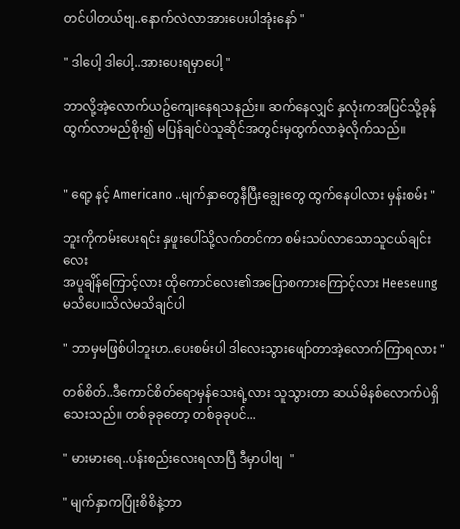တင်ပါတယ်ဗျ..နောက်လဲလာအားပေးပါအုံးနော် "

" ဒါပေါ့ ဒါ‌ပေါ့..အားပေးရမှာပေါ့ "

ဘာလို့အဲ့လောက်ယဥ်ကျေးနေရသနည်း။ ဆက်နေလျှင် နှလုံးကအပြင်သို့ခုန်ထွက်လာမည်စိုး၍ မပြန်ချင်ပဲသူဆိုင်အတွင်းမှထွက်လာခဲ့လိုက်သည်။


" ရော့ နင့် Americano ..မျက်နှာတွေနီပြီးချွေးတွေ ထွက်နေပါလား မှန်းစမ်း "

ဘူးကိုကမ်းပေးရင်း နှဖူးပေါ်သို့လက်တင်ကာ စမ်းသပ်လာသောသူငယ်ချင်းလေး
အပူချိန်ကြောင့်လား ထိုကောင်လေး၏အပြောစကားကြောင့်လား Heeseung မသိပေ။သိလဲမသိချင်ပါ

" ဘာမှမဖြစ်ပါဘူးဟ..ပေးစမ်းပါ ဒါ‌လေးသွားဖျော်တာအဲ့လောက်ကြာရလား "

တစ်စိတ်..ဒီကောင်စိတ်ရောမှန်သေးရဲ့လား သူသွားတာ ဆယ်မိနစ်လောက်ပဲရှိသေးသည်။ တစ်ခုခုတော့ တစ်ခုခုပင်...

" မားမားရေ..ပန်းစည်းလေးရလာပြီ ဒီမှာပါဗျ  "

" မျက်နှာကပြုံးစိစိနဲ့ဘာ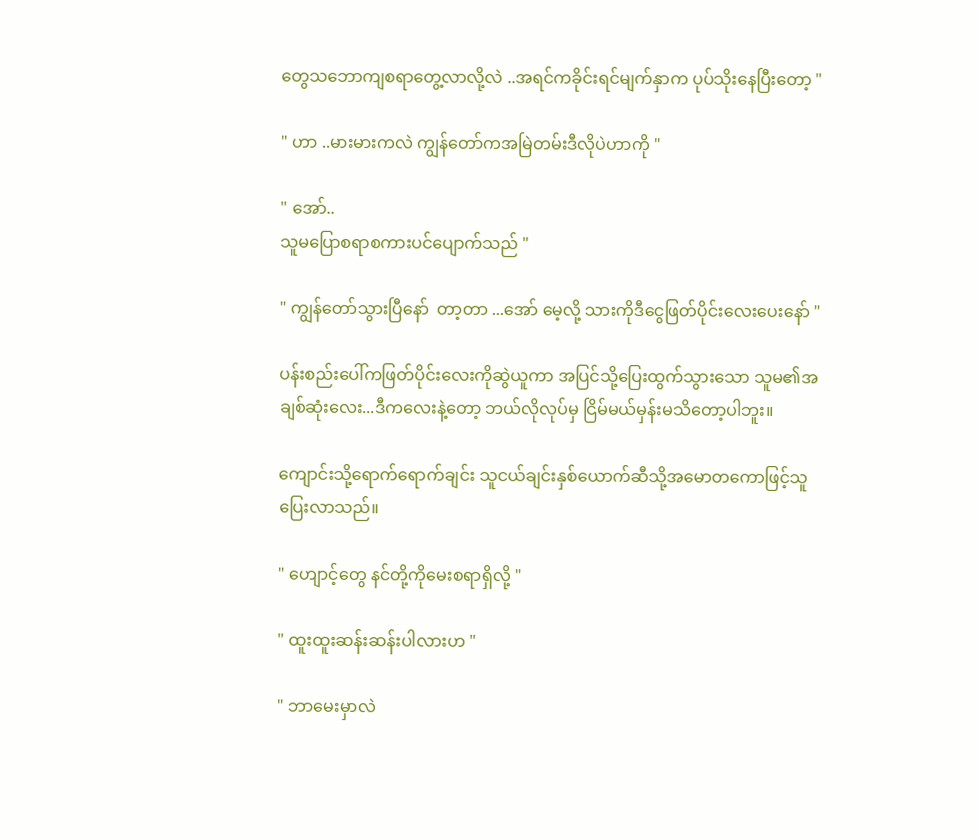တွေသဘောကျစရာတွေ့လာလို့လဲ ..အရင်ကခိုင်းရင်မျက်နှာက ပုပ်သိုးနေပြီးတော့ "

" ဟာ ..မားမားကလဲ ကျွန်တော်ကအမြဲတမ်းဒီလိုပဲဟာကို "

" အော်..
သူမပြောစရာစကားပင်ပျောက်သည် "

" ကျွန်တော်သွားပြီနော်  တာ့တာ ...အော် မေ့လို့ သားကိုဒီငွေဖြတ်ပိုင်းလေးပေးနော် "

ပန်းစည်းပေါ်ကဖြတ်ပိုင်းလေးကိုဆွဲယူကာ အပြင်သို့ပြေးထွက်သွားသော သူမ၏အချစ်ဆုံးလေး...ဒီကလေးနဲ့တော့ ဘယ်လိုလုပ်မှ ငြိမ်မယ်မှန်းမသိတော့ပါဘူး။

ကျောင်းသို့ရောက်ရောက်ချင်း သူငယ်ချင်းနှစ်ယောက်ဆီသို့အမောတကောဖြင့်သူပြေးလာသည်။

" ဟျောင့်တွေ နင်တို့ကိုမေးစရာရှိလို့ "

" ထူးထူးဆန်းဆန်းပါလားဟ "

" ဘာမေးမှာလဲ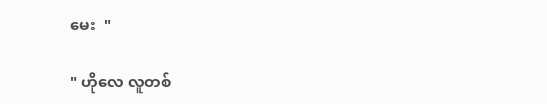မေး  "

" ဟိုလေ လူတစ်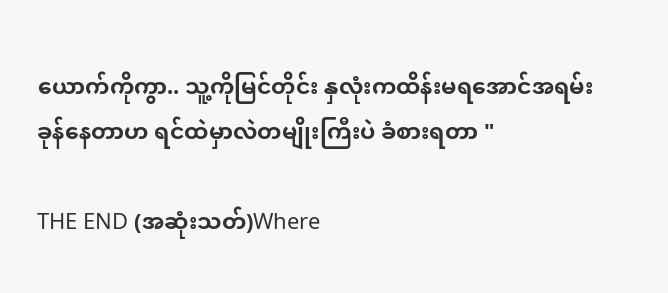ယောက်ကိုကွာ.. သူ့ကိုမြင်တိုင်း နှလုံးကထိန်းမရအောင်အရမ်းခုန်နေတာဟ ရင်ထဲမှာလဲတမျိုးကြီးပဲ ခံစားရတာ "

THE END (အဆုံးသတ်)Where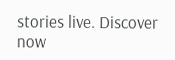stories live. Discover now